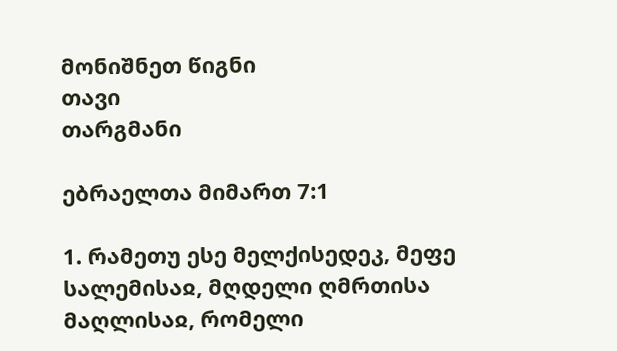მონიშნეთ წიგნი
თავი
თარგმანი

ებრაელთა მიმართ 7:1

1. რამეთუ ესე მელქისედეკ, მეფე სალემისაჲ, მღდელი ღმრთისა მაღლისაჲ, რომელი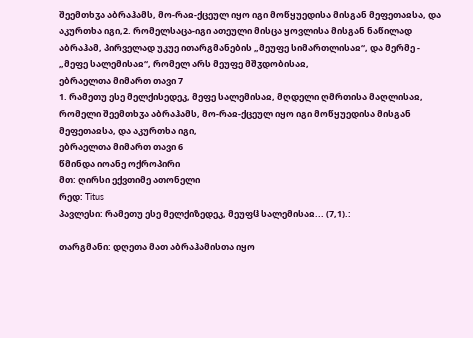შეემთხჳა აბრაჰამს, მო-რაჲ-ქცეულ იყო იგი მოწყუედისა მისგან მეფეთაჲსა, და აკურთხა იგი,2. რომელსაცა-იგი ათეული მისცა ყოვლისა მისგან ნაწილად აბრაჰამ, პირველად უკუე ითარგმანების „მეუფე სიმართლისაჲ“, და მერმე - „მეფე სალემისაჲ“, რომელ არს მეუფე მშჳდობისაჲ,
ებრაელთა მიმართ თავი 7
1. რამეთუ ესე მელქისედეკ, მეფე სალემისაჲ, მღდელი ღმრთისა მაღლისაჲ, რომელი შეემთხჳა აბრაჰამს, მო-რაჲ-ქცეულ იყო იგი მოწყუედისა მისგან მეფეთაჲსა, და აკურთხა იგი,
ებრაელთა მიმართ თავი 6
წმინდა იოანე ოქროპირი
მთ: ღირსი ექვთიმე ათონელი
რედ: Titus
პავლესი: რამეთუ ესე მელქიზედეკ, მეუფჱ სალემისაჲ... (7,1).:

თარგმანი: დღეთა მათ აბრაჰამისთა იყო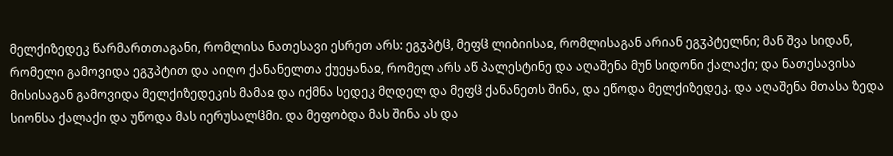მელქიზედეკ წარმართთაგანი, რომლისა ნათესავი ესრეთ არს: ეგჳპტჱ, მეფჱ ლიბიისაჲ, რომლისაგან არიან ეგჳპტელნი; მან შვა სიდან, რომელი გამოვიდა ეგჳპტით და აიღო ქანანელთა ქუეყანაჲ, რომელ არს აწ პალესტინე და აღაშენა მუნ სიდონი ქალაქი; და ნათესავისა მისისაგან გამოვიდა მელქიზედეკის მამაჲ და იქმნა სედეკ მღდელ და მეფჱ ქანანეთს შინა, და ეწოდა მელქიზედეკ. და აღაშენა მთასა ზედა სიონსა ქალაქი და უწოდა მას იერუსალჱმი. და მეფობდა მას შინა ას და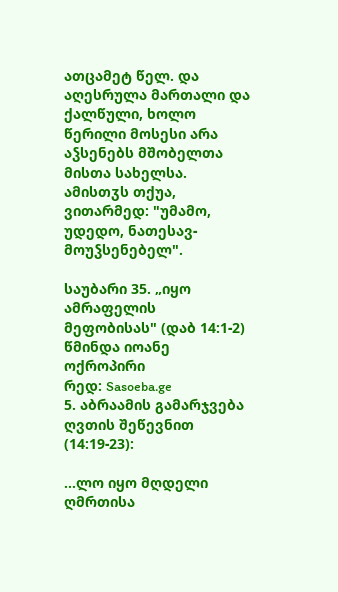ათცამეტ წელ. და აღესრულა მართალი და ქალწული, ხოლო წერილი მოსესი არა აჴსენებს მშობელთა მისთა სახელსა. ამისთჳს თქუა, ვითარმედ: "უმამო, უდედო, ნათესავ-მოუჴსენებელ".

საუბარი 35. „იყო ამრაფელის მეფობისას" (დაბ 14:1-2)
წმინდა იოანე ოქროპირი
რედ: Sasoeba.ge
5. აბრაამის გამარჯვება ღვთის შეწევნით (14:19-23):

...ლო იყო მღდელი ღმრთისა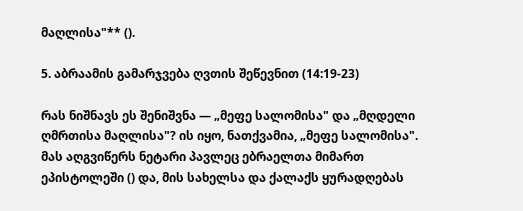მაღლისა"** ().

5. აბრაამის გამარჯვება ღვთის შეწევნით (14:19-23)

რას ნიშნავს ეს შენიშვნა — „მეფე სალომისა" და „მღდელი ღმრთისა მაღლისა"? ის იყო, ნათქვამია, „მეფე სალომისა". მას აღგვიწერს ნეტარი პავლეც ებრაელთა მიმართ ეპისტოლეში () და, მის სახელსა და ქალაქს ყურადღებას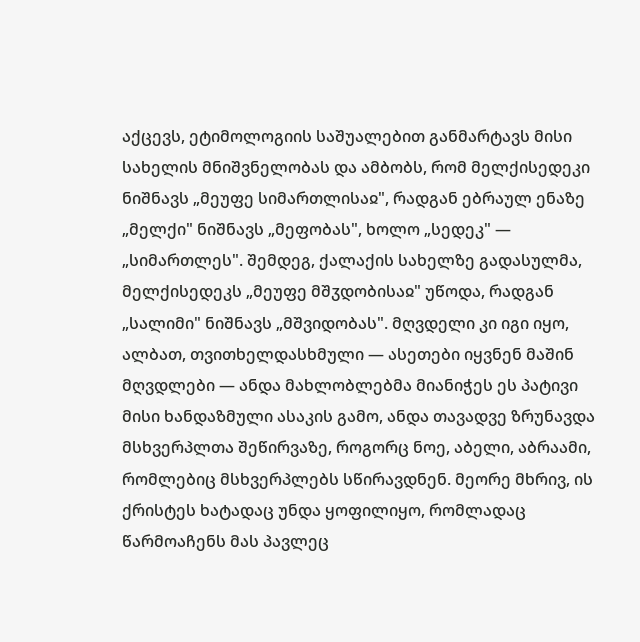აქცევს, ეტიმოლოგიის საშუალებით განმარტავს მისი სახელის მნიშვნელობას და ამბობს, რომ მელქისედეკი ნიშნავს „მეუფე სიმართლისაჲ", რადგან ებრაულ ენაზე „მელქი" ნიშნავს „მეფობას", ხოლო „სედეკ" — „სიმართლეს". შემდეგ, ქალაქის სახელზე გადასულმა, მელქისედეკს „მეუფე მშჳდობისაჲ" უწოდა, რადგან „სალიმი" ნიშნავს „მშვიდობას". მღვდელი კი იგი იყო, ალბათ, თვითხელდასხმული — ასეთები იყვნენ მაშინ მღვდლები — ანდა მახლობლებმა მიანიჭეს ეს პატივი მისი ხანდაზმული ასაკის გამო, ანდა თავადვე ზრუნავდა მსხვერპლთა შეწირვაზე, როგორც ნოე, აბელი, აბრაამი, რომლებიც მსხვერპლებს სწირავდნენ. მეორე მხრივ, ის ქრისტეს ხატადაც უნდა ყოფილიყო, რომლადაც წარმოაჩენს მას პავლეც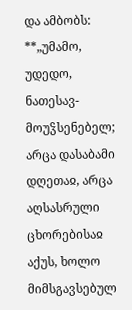და ამბობს: **„უმამო, უდედო, ნათესავ-მოუჴსენებელ; არცა დასაბამი დღეთაჲ, არცა აღსასრული ცხორებისაჲ აქუს, ხოლო მიმსგავსებულ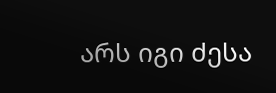არს იგი ძესა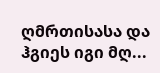ღმრთისასა და ჰგიეს იგი მღ...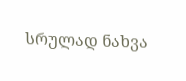სრულად ნახვა